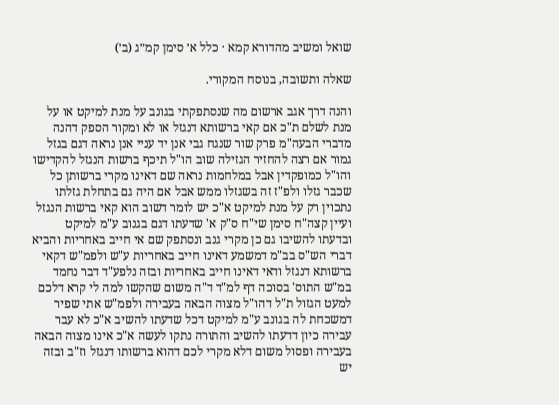שואל ומשיב מהדורא קמא · כלל א׳ סימן קמ״ג (ב׳)

שאלה ותשובה, בנוסח המקורי.

והנה דרך אגב ארשום מה שנסתפקתי בגונב על מנת למיקט או על מנת לשלם ת"כ אם קאי ברשותא דנגזל או לא ומקור הספק דהנה מדברי הבעה"מ פרק שור שנגח גבי אנן יד עניי אנן נראה דגם בגזל גמור אם רצה להחזיר הגזילה שוב הו"ל תיכף ברשות הנגזל להקדישו והו"ל כמופקדין אבל במלחמות נראה שם דאינו מקרי ברשותן כל שכבר גזלו ולפ"ז זה בשגזלו ממש אבל אם היה גם בתחלת גזלתו נתכוין רק על מנת למיקט א"כ יש לומר דשוב הוא קאי ברשות הנגזל ועיין קצה"ח סימן שי"ח ס"ק א' שדעתו דגם בגנוב ע"מ למיקט ובדעתו להשיבו גם כן מקרי גנב ונסתפק שם אי חייב באחריות והביא דברי הש"ס בב"מ דמשמע דאינו חייב באחריות ע"ש ולפמ"ש דקאי ברשותא דנגזל ודאי דאינו חייב באחריות ובזה נלפע"ד דבר נחמד במ"ש התוס' בסוכה דף למ"ד ד"ה משום שהקשו למה לי קרא דלכם למעט הגזול ת"ל דהו"ל מצוה הבאה בעבירה ולפמ"ש אתי שפיר דמשכחת לה בגונב ע"מ למיקט דכל שדעתו להשיב א"כ לא עבר עבירה כיון דדעתו להשיב והתורה נתקו לעשה א"כ אינו מצוה הבאה בעבירה ופסול משום דלא מקרי לכם דהוא ברשותו דנגזל וז"ב ובזה יש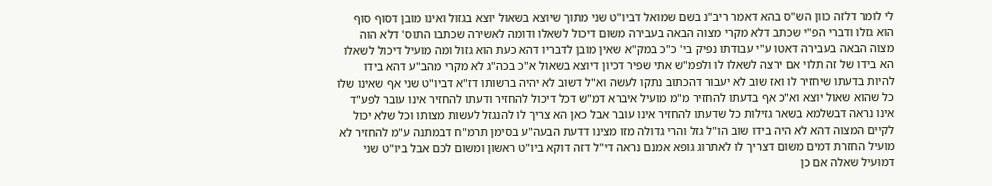לי לומר דלזה כוון הש"ס בהא דאמר ריב"נ בשם שמואל דביו"ט שני מתוך שיוצא בשאול יוצא בגזול ואינו מובן דסוף סוף הוא גזלו ודברי הפ"י שכתב דלא מקרי מצוה הבאה בעבירה משום דיכול לשאלו ודומה לאשירה שכתבו התוס' דלא הוה מצוה הבאה בעבירה דאטו ע"י עבודתו נפיק בי' כ"כ במק"א שאין מובן לדבריו דהא כעת הוא גזול ומה מועיל דיכול לשאלו הא בידו של זה תלוי אם ירצה לשאלו לו ולפמ"ש אתי שפיר דכיון דיוצא בשאול א"כ בכה"ג לא מקרי מהב"ע דהא בידו להיות בדעתו שיחזיר לו ואז שוב לא יעבור דהכתוב נתקו לעשה וא"ל דשוב לא יהיה ברשותו דז"א דביו"ט שני אף שאינו שלו כל שהוא שאול יוצא וא"כ אף בדעתו להחזיר מ"מ מועיל איברא דמ"ש דכל דיכול להחזיר ודעתו להחזיר אינו עובר לפע"ד אינו נראה דבשלמא בשאר גזילות כל שדעתו להחזיר אינו עובר אבל כאן הא צריך לו להנגזל לעשות מצותו וכל שלא יכול לקיים המצוה דהא לא היה בידו שוב הו"ל גזל והרי גדולה מזו מצינו דדעת הבעה"ע בסימן תרמ"ח דבמתנה ע"מ להחזיר לא מועיל החזרת דמים משום דצריך לו לאתרוג גופא אמנם נראה די"ל דזה דוקא ביו"ט ראשון ומשום לכם אבל ביו"ט שני דמועיל שאלה אם כן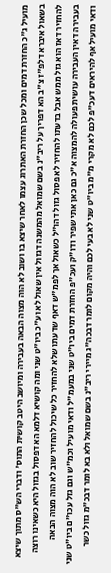מועיל ג"כ החזרת דמים ומכל שכן החזרת האתרוג עצמו לאחר שיצא בו ושוב לא הוה מצוה הבאה בעבירה ומיושב היטב קושית התוס' ודברי הש"ס מתוך שיצא בשאול איברא דלפ"ז צ"ב הא דפריך על ריב"נ בשם שמואל מהמשנה דגזול אין שאול לא וע"כ ביו"ט שני ומה קושיא דלמא הא דפסול בגזול היא כשאינו רוצה להחזיר דאז הוא גזל ממש אבל בדעתו להחזיר לא פסול גזול דהו"ל כשאול אך לפמ"ש דאף שדעתו שלא להחזיר כל שיכול להחזיר שוב לא הוה מצוה הבאה בעבירה דאין העבירה עושית פעולה להמצוה א"כ גם כאן אתי שפיר ודו"ק ועכ"פ החזרת דמים ביו"ט שני במעמ"ל ודאי מועיל וכמ"ש וגם גזל עכו"ם ביו"ט שני ודאי מועיל אף להיראים דעכ"פ לכם לא מקרי מ"מ ביו"ט שני לא בעי לכם והיה מקום לומר דבכה"ג מיירי ריב"נ בשם שמואל ולא בא לומר דבכ"מ גזול כשר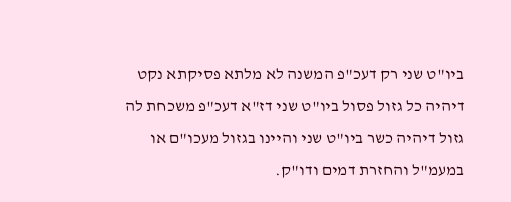ביו"ט שני רק דעכ"פ המשנה לא מלתא פסיקתא נקט דיהיה כל גזול פסול ביו"ט שני דז"א דעכ"פ משכחת לה גזול דיהיה כשר ביו"ט שני והיינו בגזול מעכו"ם או במעמ"ל והחזרת דמים ודו"ק.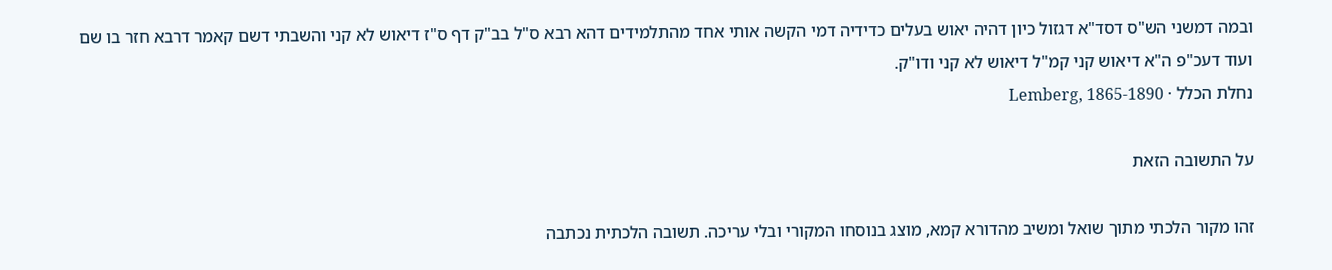ובמה דמשני הש"ס דסד"א דגזול כיון דהיה יאוש בעלים כדידיה דמי הקשה אותי אחד מהתלמידים דהא רבא ס"ל בב"ק דף ס"ז דיאוש לא קני והשבתי דשם קאמר דרבא חזר בו שם ועוד דעכ"פ ה"א דיאוש קני קמ"ל דיאוש לא קני ודו"ק.
נחלת הכלל · Lemberg, 1865-1890

על התשובה הזאת

זהו מקור הלכתי מתוך שואל ומשיב מהדורא קמא, מוצג בנוסחו המקורי ובלי עריכה. תשובה הלכתית נכתבה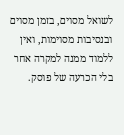לשואל מסוים, בזמן מסוים ובנסיבות מסוימות, ואין ללמוד ממנה למקרה אחר בלי הכרעה של פוסק.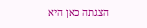הצגתה כאן היא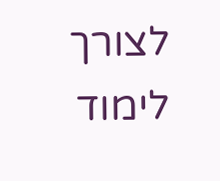לצורך לימוד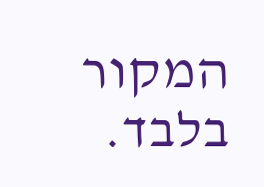המקור בלבד.